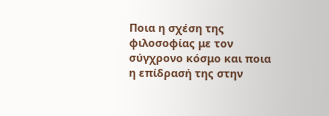Ποια η σχέση της φιλοσοφίας με τον σύγχρονο κόσμο και ποια η επίδρασή της στην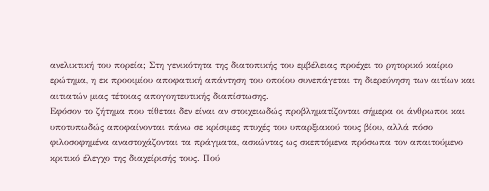ανελικτική του πορεία; Στη γενικότητα της διατοπικής του εμβέλειας προέχει το ρητορικό καίριο ερώτημα, η εκ προοιμίου αποφατική απάντηση του οποίου συνεπάγεται τη διερεύνηση των αιτίων και αιτιατών μιας τέτοιας απογοητευτικής διαπίστωσης.
Εφόσον το ζήτημα που τίθεται δεν είναι αν στοιχειωδώς προβληματίζονται σήμερα οι άνθρωποι και υποτυπωδώς αποφαίνονται πάνω σε κρίσιμες πτυχές του υπαρξιακού τους βίου, αλλά πόσο φιλοσοφημένα αναστοχάζονται τα πράγματα, ασκώντας ως σκεπτόμενα πρόσωπα τον απαιτούμενο κριτικό έλεγχο της διαχείρισής τους. Πού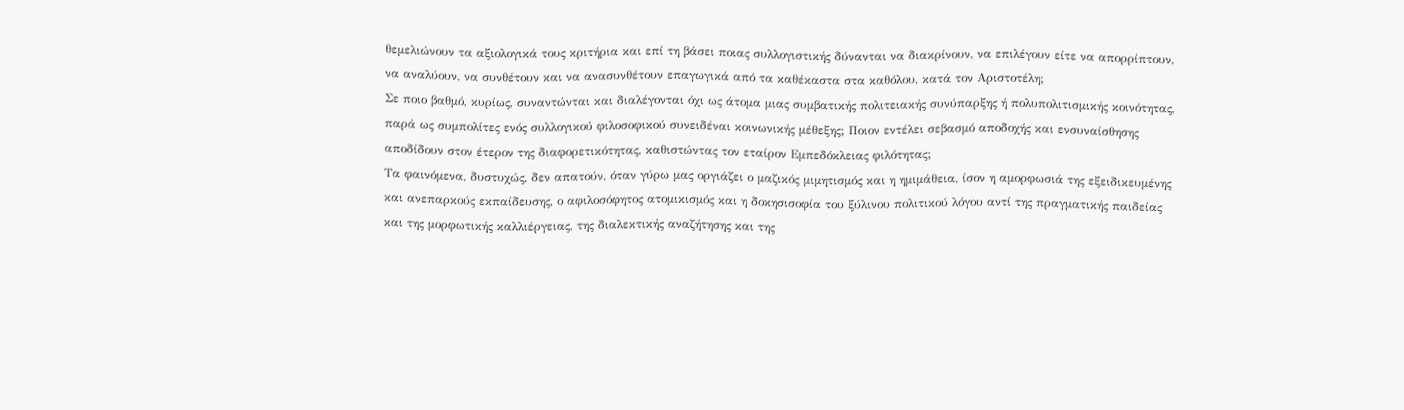θεμελιώνουν τα αξιολογικά τους κριτήρια και επί τη βάσει ποιας συλλογιστικής δύνανται να διακρίνουν, να επιλέγουν είτε να απορρίπτουν, να αναλύουν, να συνθέτουν και να ανασυνθέτουν επαγωγικά από τα καθέκαστα στα καθόλου, κατά τον Αριστοτέλη;
Σε ποιο βαθμό, κυρίως, συναντώνται και διαλέγονται όχι ως άτομα μιας συμβατικής πολιτειακής συνύπαρξης ή πολυπολιτισμικής κοινότητας, παρά ως συμπολίτες ενός συλλογικού φιλοσοφικού συνειδέναι κοινωνικής μέθεξης; Ποιον εντέλει σεβασμό αποδοχής και ενσυναίσθησης αποδίδουν στον έτερον της διαφορετικότητας, καθιστώντας τον εταίρον Εμπεδόκλειας φιλότητας;
Τα φαινόμενα, δυστυχώς, δεν απατούν, όταν γύρω μας οργιάζει ο μαζικός μιμητισμός και η ημιμάθεια, ίσον η αμορφωσιά της εξειδικευμένης και ανεπαρκούς εκπαίδευσης, ο αφιλοσόφητος ατομικισμός και η δοκησισοφία του ξύλινου πολιτικού λόγου αντί της πραγματικής παιδείας και της μορφωτικής καλλιέργειας, της διαλεκτικής αναζήτησης και της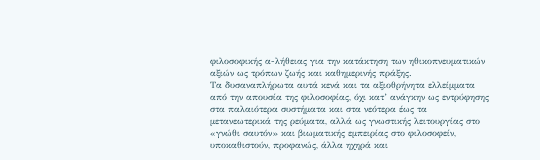φιλοσοφικής α-λήθειας για την κατάκτηση των ηθικοπνευματικών αξιών ως τρόπων ζωής και καθημερινής πράξης.
Τα δυσαναπλήρωτα αυτά κενά και τα αξιοθρήνητα ελλείμματα από την απουσία της φιλοσοφίας, όχι κατ’ ανάγκην ως εντρύφησης στα παλαιότερα συστήματα και στα νεότερα έως τα μετανεωτερικά της ρεύματα, αλλά ως γνωστικής λειτουργίας στο «γνώθι σαυτόν» και βιωματικής εμπειρίας στο φιλοσοφείν, υποκαθιστούν, προφανώς, άλλα ηχηρά και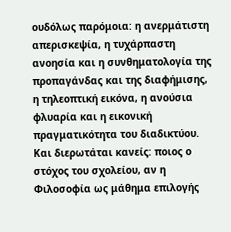ουδόλως παρόμοια: η ανερμάτιστη απερισκεψία, η τυχάρπαστη ανοησία και η συνθηματολογία της προπαγάνδας και της διαφήμισης, η τηλεοπτική εικόνα, η ανούσια φλυαρία και η εικονική πραγματικότητα του διαδικτύου.
Και διερωτάται κανείς: ποιος ο στόχος του σχολείου, αν η Φιλοσοφία ως μάθημα επιλογής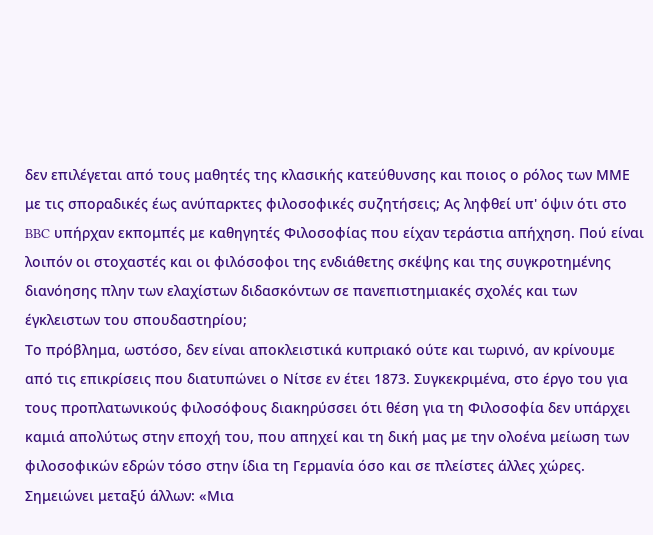δεν επιλέγεται από τους μαθητές της κλασικής κατεύθυνσης και ποιος ο ρόλος των ΜΜΕ με τις σποραδικές έως ανύπαρκτες φιλοσοφικές συζητήσεις; Ας ληφθεί υπ' όψιν ότι στο BBC υπήρχαν εκπομπές με καθηγητές Φιλοσοφίας που είχαν τεράστια απήχηση. Πού είναι λοιπόν οι στοχαστές και οι φιλόσοφοι της ενδιάθετης σκέψης και της συγκροτημένης διανόησης πλην των ελαχίστων διδασκόντων σε πανεπιστημιακές σχολές και των έγκλειστων του σπουδαστηρίου;
Το πρόβλημα, ωστόσο, δεν είναι αποκλειστικά κυπριακό ούτε και τωρινό, αν κρίνουμε από τις επικρίσεις που διατυπώνει ο Νίτσε εν έτει 1873. Συγκεκριμένα, στο έργο του για τους προπλατωνικούς φιλοσόφους διακηρύσσει ότι θέση για τη Φιλοσοφία δεν υπάρχει καμιά απολύτως στην εποχή του, που απηχεί και τη δική μας με την ολοένα μείωση των φιλοσοφικών εδρών τόσο στην ίδια τη Γερμανία όσο και σε πλείστες άλλες χώρες. Σημειώνει μεταξύ άλλων: «Μια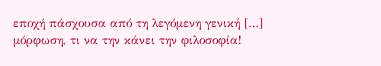εποχή πάσχουσα από τη λεγόμενη γενική […] μόρφωση, τι να την κάνει την φιλοσοφία!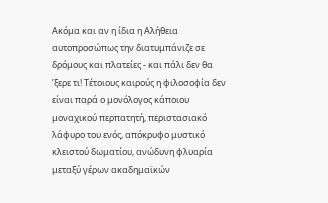Ακόμα και αν η ίδια η Αλήθεια αυτοπροσώπως την διατυμπάνιζε σε δρόμους και πλατείες - και πάλι δεν θα ’ξερε τι! Τέτοιους καιρούς η φιλοσοφία δεν είναι παρά ο μονόλογος κάποιου μοναχικού περπατητή, περιστασιακό λάφυρο του ενός, απόκρυφο μυστικό κλειστού δωματίου, ανώδυνη φλυαρία μεταξύ γέρων ακαδημαϊκών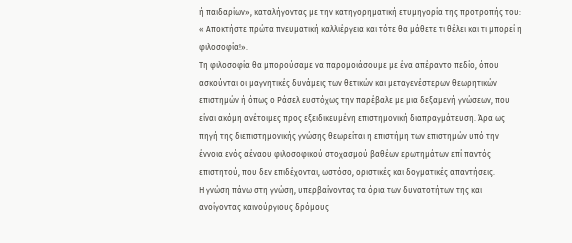ή παιδαρίων», καταλήγοντας με την κατηγορηματική ετυμηγορία της προτροπής του: « Αποκτήστε πρώτα πνευματική καλλιέργεια και τότε θα μάθετε τι θέλει και τι μπορεί η φιλοσοφία!».
Τη φιλοσοφία θα μπορούσαμε να παρομοιάσουμε με ένα απέραντο πεδίο, όπου ασκούνται οι μαγνητικές δυνάμεις των θετικών και μεταγενέστερων θεωρητικών επιστημών ή όπως ο Ράσελ ευστόχως την παρέβαλε με μια δεξαμενή γνώσεων, που είναι ακόμη ανέτοιμες προς εξειδικευμένη επιστημονική διαπραγμάτευση. Άρα ως πηγή της διεπιστημονικής γνώσης θεωρείται η επιστήμη των επιστημών υπό την έννοια ενός αέναου φιλοσοφικού στοχασμού βαθέων ερωτημάτων επί παντός επιστητού, που δεν επιδέχονται, ωστόσο, οριστικές και δογματικές απαντήσεις.
Η γνώση πάνω στη γνώση, υπερβαίνοντας τα όρια των δυνατοτήτων της και ανοίγοντας καινούργιους δρόμους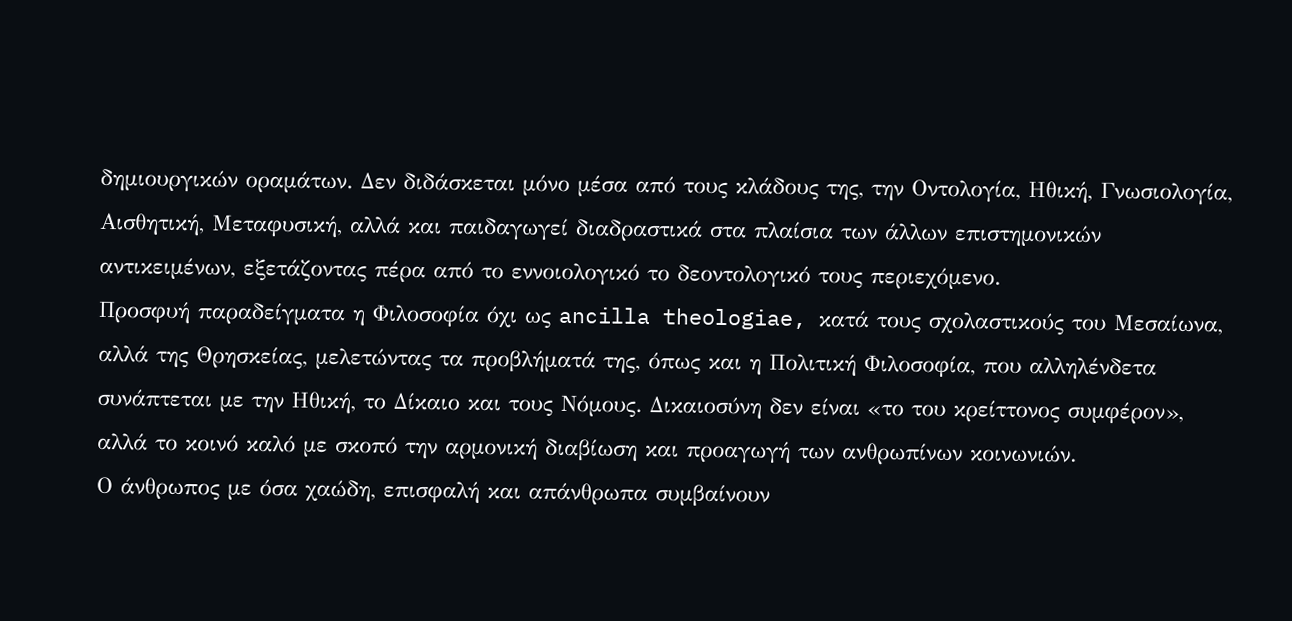δημιουργικών οραμάτων. Δεν διδάσκεται μόνο μέσα από τους κλάδους της, την Οντολογία, Ηθική, Γνωσιολογία, Αισθητική, Μεταφυσική, αλλά και παιδαγωγεί διαδραστικά στα πλαίσια των άλλων επιστημονικών αντικειμένων, εξετάζοντας πέρα από το εννοιολογικό το δεοντολογικό τους περιεχόμενο.
Προσφυή παραδείγματα η Φιλοσοφία όχι ως ancilla theologiae, κατά τους σχολαστικούς του Μεσαίωνα, αλλά της Θρησκείας, μελετώντας τα προβλήματά της, όπως και η Πολιτική Φιλοσοφία, που αλληλένδετα συνάπτεται με την Ηθική, το Δίκαιο και τους Νόμους. Δικαιοσύνη δεν είναι «το του κρείττονος συμφέρον», αλλά το κοινό καλό με σκοπό την αρμονική διαβίωση και προαγωγή των ανθρωπίνων κοινωνιών.
Ο άνθρωπος με όσα χαώδη, επισφαλή και απάνθρωπα συμβαίνουν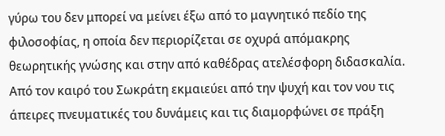γύρω του δεν μπορεί να μείνει έξω από το μαγνητικό πεδίο της φιλοσοφίας, η οποία δεν περιορίζεται σε οχυρά απόμακρης θεωρητικής γνώσης και στην από καθέδρας ατελέσφορη διδασκαλία. Από τον καιρό του Σωκράτη εκμαιεύει από την ψυχή και τον νου τις άπειρες πνευματικές του δυνάμεις και τις διαμορφώνει σε πράξη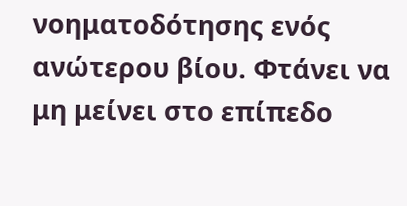νοηματοδότησης ενός ανώτερου βίου. Φτάνει να μη μείνει στο επίπεδο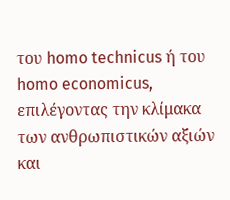του homo technicus ή του homo economicus, επιλέγοντας την κλίμακα των ανθρωπιστικών αξιών και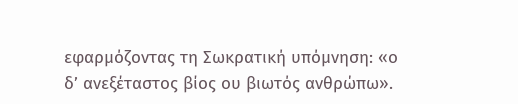εφαρμόζοντας τη Σωκρατική υπόμνηση: «ο δ’ ανεξέταστος βίος ου βιωτός ανθρώπω».